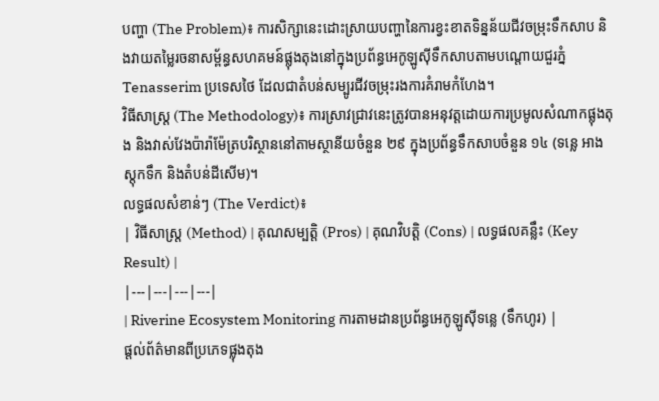បញ្ហា (The Problem)៖ ការសិក្សានេះដោះស្រាយបញ្ហានៃការខ្វះខាតទិន្នន័យជីវចម្រុះទឹកសាប និងវាយតម្លៃរចនាសម្ព័ន្ធសហគមន៍ផ្លុងតុងនៅក្នុងប្រព័ន្ធអេកូឡូស៊ីទឹកសាបតាមបណ្តោយជួរភ្នំ Tenasserim ប្រទេសថៃ ដែលជាតំបន់សម្បូរជីវចម្រុះរងការគំរាមកំហែង។
វិធីសាស្ត្រ (The Methodology)៖ ការស្រាវជ្រាវនេះត្រូវបានអនុវត្តដោយការប្រមូលសំណាកផ្លុងតុង និងវាស់វែងប៉ារ៉ាម៉ែត្របរិស្ថាននៅតាមស្ថានីយចំនួន ២៩ ក្នុងប្រព័ន្ធទឹកសាបចំនួន ១៤ (ទន្លេ អាងស្តុកទឹក និងតំបន់ដីសើម)។
លទ្ធផលសំខាន់ៗ (The Verdict)៖
| វិធីសាស្ត្រ (Method) | គុណសម្បត្តិ (Pros) | គុណវិបត្តិ (Cons) | លទ្ធផលគន្លឹះ (Key Result) |
|---|---|---|---|
| Riverine Ecosystem Monitoring ការតាមដានប្រព័ន្ធអេកូឡូស៊ីទន្លេ (ទឹកហូរ) |
ផ្តល់ព័ត៌មានពីប្រភេទផ្លុងតុង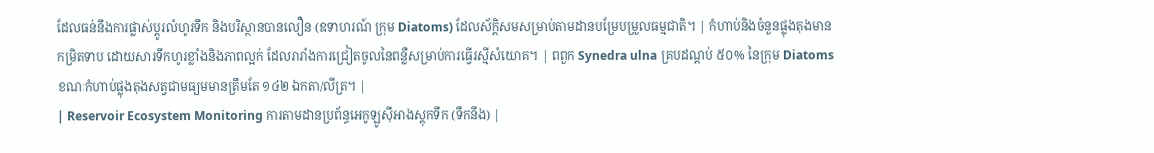ដែលធន់នឹងការផ្លាស់ប្តូរលំហូរទឹក និងបរិស្ថានបានលឿន (ឧទាហរណ៍ ក្រុម Diatoms) ដែលស័ក្តិសមសម្រាប់តាមដានបម្រែបម្រួលធម្មជាតិ។ | កំហាប់និងចំនួនផ្លុងតុងមានកម្រិតទាប ដោយសារទឹកហូរខ្លាំងនិងភាពល្អក់ ដែលរារាំងការជ្រៀតចូលនៃពន្លឺសម្រាប់ការធ្វើរស្មីសំយោគ។ | ពពួក Synedra ulna គ្របដណ្តប់ ៥០% នៃក្រុម Diatoms ខណៈកំហាប់ផ្លុងតុងសត្វជាមធ្យមមានត្រឹមតែ ១៤២ ឯកតា/លីត្រ។ |
| Reservoir Ecosystem Monitoring ការតាមដានប្រព័ន្ធអេកូឡូស៊ីអាងស្តុកទឹក (ទឹកនឹង) |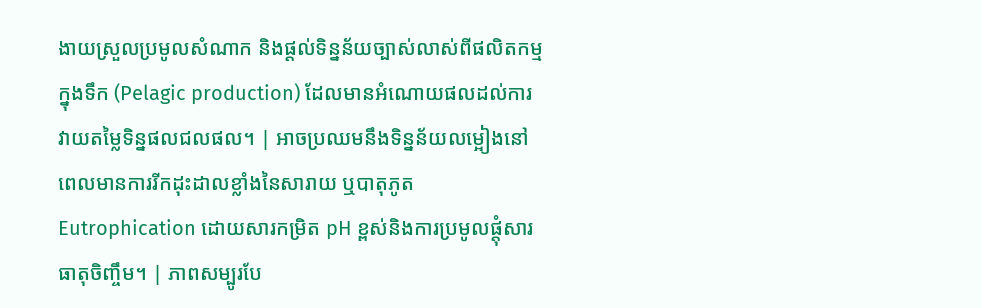ងាយស្រួលប្រមូលសំណាក និងផ្តល់ទិន្នន័យច្បាស់លាស់ពីផលិតកម្មក្នុងទឹក (Pelagic production) ដែលមានអំណោយផលដល់ការវាយតម្លៃទិន្នផលជលផល។ | អាចប្រឈមនឹងទិន្នន័យលម្អៀងនៅពេលមានការរីកដុះដាលខ្លាំងនៃសារាយ ឬបាតុភូត Eutrophication ដោយសារកម្រិត pH ខ្ពស់និងការប្រមូលផ្តុំសារធាតុចិញ្ចឹម។ | ភាពសម្បូរបែ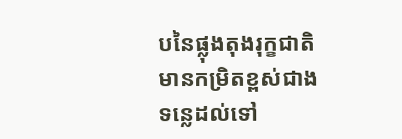បនៃផ្លុងតុងរុក្ខជាតិមានកម្រិតខ្ពស់ជាងទន្លេដល់ទៅ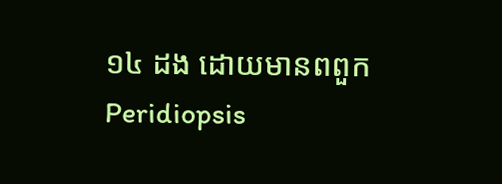១៤ ដង ដោយមានពពួក Peridiopsis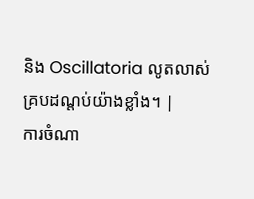និង Oscillatoria លូតលាស់គ្របដណ្តប់យ៉ាងខ្លាំង។ |
ការចំណា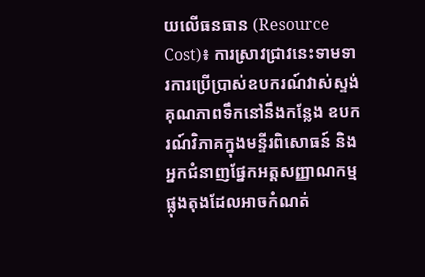យលើធនធាន (Resource Cost)៖ ការស្រាវជ្រាវនេះទាមទារការប្រើប្រាស់ឧបករណ៍វាស់ស្ទង់គុណភាពទឹកនៅនឹងកន្លែង ឧបករណ៍វិភាគក្នុងមន្ទីរពិសោធន៍ និងអ្នកជំនាញផ្នែកអត្តសញ្ញាណកម្មផ្លុងតុងដែលអាចកំណត់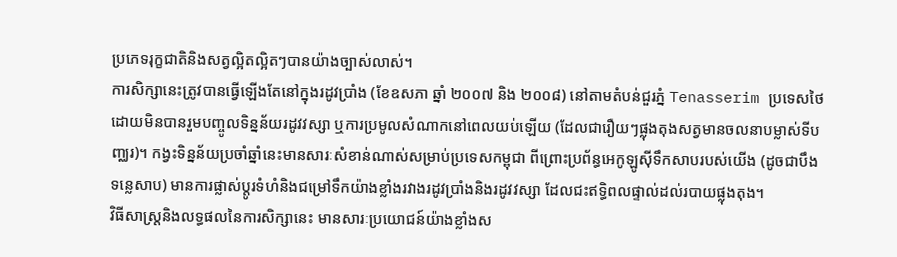ប្រភេទរុក្ខជាតិនិងសត្វល្អិតល្អិតៗបានយ៉ាងច្បាស់លាស់។
ការសិក្សានេះត្រូវបានធ្វើឡើងតែនៅក្នុងរដូវប្រាំង (ខែឧសភា ឆ្នាំ ២០០៧ និង ២០០៨) នៅតាមតំបន់ជួរភ្នំ Tenasserim ប្រទេសថៃ ដោយមិនបានរួមបញ្ចូលទិន្នន័យរដូវវស្សា ឬការប្រមូលសំណាកនៅពេលយប់ឡើយ (ដែលជារឿយៗផ្លុងតុងសត្វមានចលនាបម្លាស់ទីបញ្ឈរ)។ កង្វះទិន្នន័យប្រចាំឆ្នាំនេះមានសារៈសំខាន់ណាស់សម្រាប់ប្រទេសកម្ពុជា ពីព្រោះប្រព័ន្ធអេកូឡូស៊ីទឹកសាបរបស់យើង (ដូចជាបឹងទន្លេសាប) មានការផ្លាស់ប្តូរទំហំនិងជម្រៅទឹកយ៉ាងខ្លាំងរវាងរដូវប្រាំងនិងរដូវវស្សា ដែលជះឥទ្ធិពលផ្ទាល់ដល់របាយផ្លុងតុង។
វិធីសាស្ត្រនិងលទ្ធផលនៃការសិក្សានេះ មានសារៈប្រយោជន៍យ៉ាងខ្លាំងស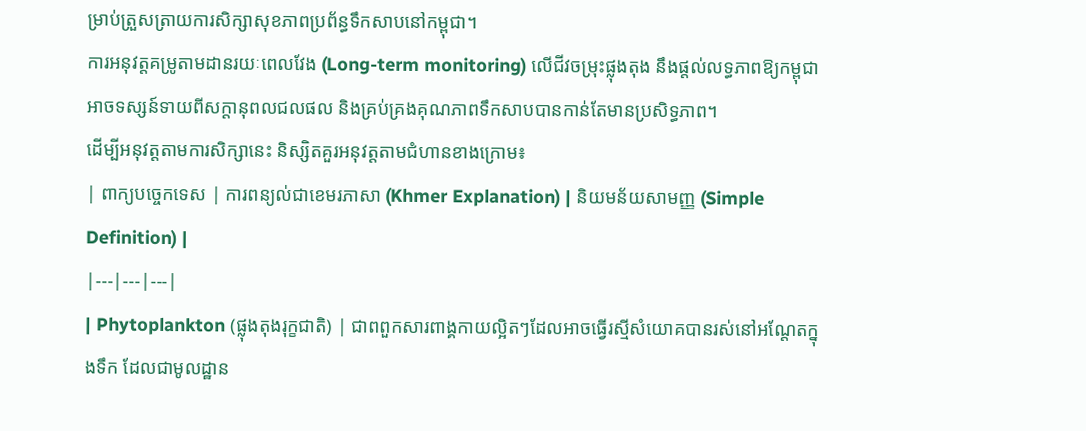ម្រាប់ត្រួសត្រាយការសិក្សាសុខភាពប្រព័ន្ធទឹកសាបនៅកម្ពុជា។
ការអនុវត្តគម្រូតាមដានរយៈពេលវែង (Long-term monitoring) លើជីវចម្រុះផ្លុងតុង នឹងផ្តល់លទ្ធភាពឱ្យកម្ពុជាអាចទស្សន៍ទាយពីសក្តានុពលជលផល និងគ្រប់គ្រងគុណភាពទឹកសាបបានកាន់តែមានប្រសិទ្ធភាព។
ដើម្បីអនុវត្តតាមការសិក្សានេះ និស្សិតគួរអនុវត្តតាមជំហានខាងក្រោម៖
| ពាក្យបច្ចេកទេស | ការពន្យល់ជាខេមរភាសា (Khmer Explanation) | និយមន័យសាមញ្ញ (Simple Definition) |
|---|---|---|
| Phytoplankton (ផ្លុងតុងរុក្ខជាតិ) | ជាពពួកសារពាង្គកាយល្អិតៗដែលអាចធ្វើរស្មីសំយោគបានរស់នៅអណ្តែតក្នុងទឹក ដែលជាមូលដ្ឋាន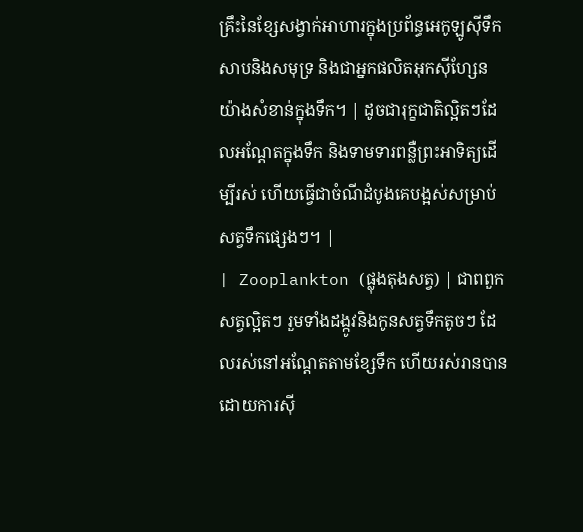គ្រឹះនៃខ្សែសង្វាក់អាហារក្នុងប្រព័ន្ធអេកូឡូស៊ីទឹកសាបនិងសមុទ្រ និងជាអ្នកផលិតអុកស៊ីហ្សែនយ៉ាងសំខាន់ក្នុងទឹក។ | ដូចជារុក្ខជាតិល្អិតៗដែលអណ្តែតក្នុងទឹក និងទាមទារពន្លឺព្រះអាទិត្យដើម្បីរស់ ហើយធ្វើជាចំណីដំបូងគេបង្អស់សម្រាប់សត្វទឹកផ្សេងៗ។ |
| Zooplankton (ផ្លុងតុងសត្វ) | ជាពពួកសត្វល្អិតៗ រួមទាំងដង្កូវនិងកូនសត្វទឹកតូចៗ ដែលរស់នៅអណ្តែតតាមខ្សែទឹក ហើយរស់រានបានដោយការស៊ី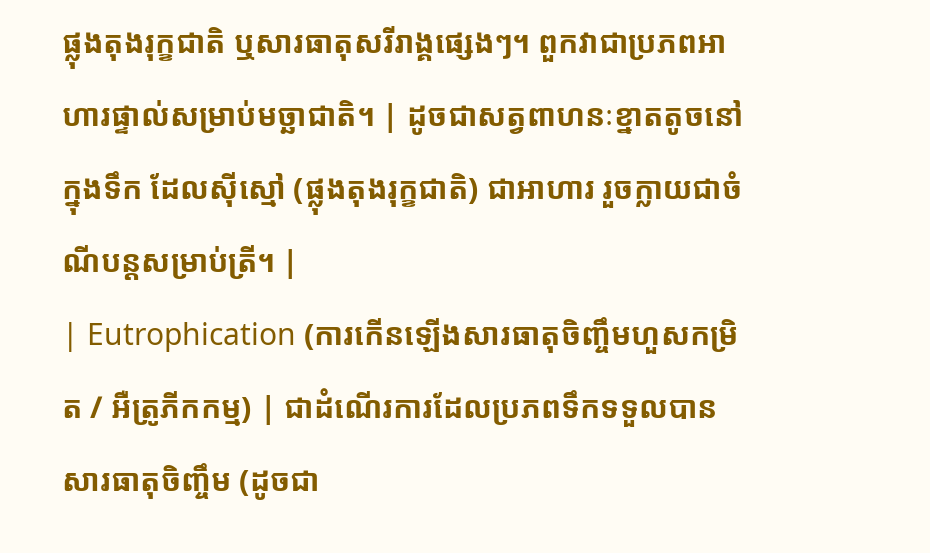ផ្លុងតុងរុក្ខជាតិ ឬសារធាតុសរីរាង្គផ្សេងៗ។ ពួកវាជាប្រភពអាហារផ្ទាល់សម្រាប់មច្ឆាជាតិ។ | ដូចជាសត្វពាហនៈខ្នាតតូចនៅក្នុងទឹក ដែលស៊ីស្មៅ (ផ្លុងតុងរុក្ខជាតិ) ជាអាហារ រួចក្លាយជាចំណីបន្តសម្រាប់ត្រី។ |
| Eutrophication (ការកើនឡើងសារធាតុចិញ្ចឹមហួសកម្រិត / អឺត្រូភីកកម្ម) | ជាដំណើរការដែលប្រភពទឹកទទួលបានសារធាតុចិញ្ចឹម (ដូចជា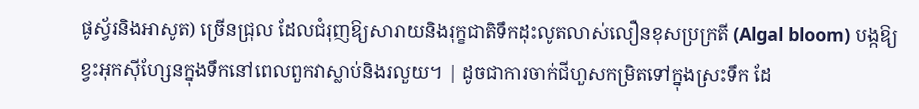ផូស្វ័រនិងអាសូត) ច្រើនជ្រុល ដែលជំរុញឱ្យសារាយនិងរុក្ខជាតិទឹកដុះលូតលាស់លឿនខុសប្រក្រតី (Algal bloom) បង្កឱ្យខ្វះអុកស៊ីហ្សែនក្នុងទឹកនៅពេលពួកវាស្លាប់និងរលួយ។ | ដូចជាការចាក់ជីហួសកម្រិតទៅក្នុងស្រះទឹក ដែ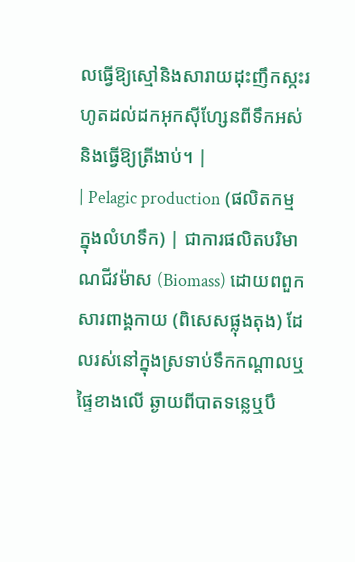លធ្វើឱ្យស្មៅនិងសារាយដុះញឹកស្កះរហូតដល់ដកអុកស៊ីហ្សែនពីទឹកអស់ និងធ្វើឱ្យត្រីងាប់។ |
| Pelagic production (ផលិតកម្មក្នុងលំហទឹក) | ជាការផលិតបរិមាណជីវម៉ាស (Biomass) ដោយពពួកសារពាង្គកាយ (ពិសេសផ្លុងតុង) ដែលរស់នៅក្នុងស្រទាប់ទឹកកណ្តាលឬផ្ទៃខាងលើ ឆ្ងាយពីបាតទន្លេឬបឹ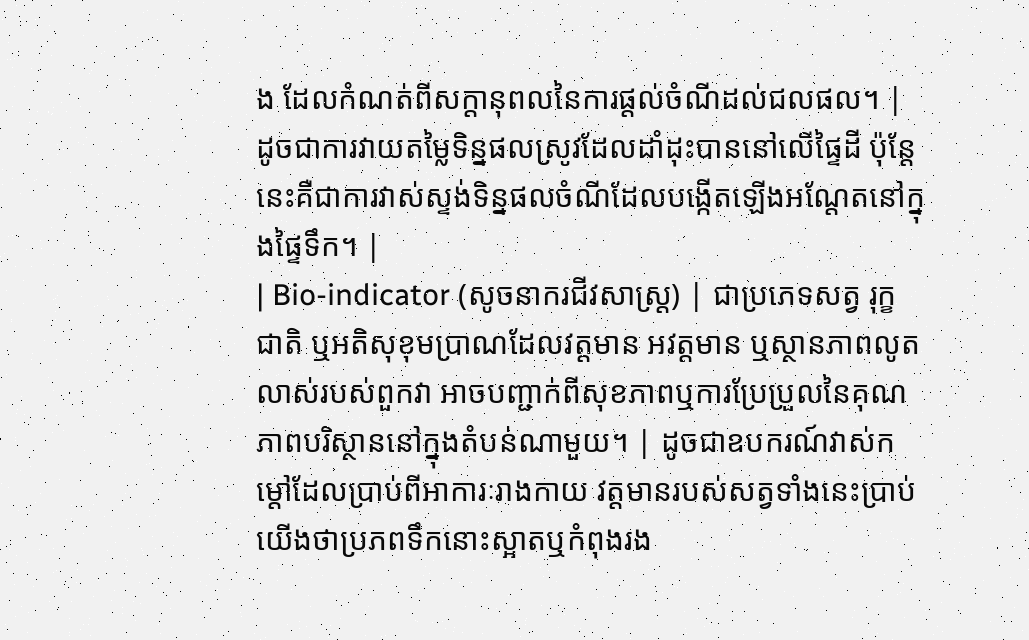ង ដែលកំណត់ពីសក្តានុពលនៃការផ្តល់ចំណីដល់ជលផល។ | ដូចជាការវាយតម្លៃទិន្នផលស្រូវដែលដាំដុះបាននៅលើផ្ទៃដី ប៉ុន្តែនេះគឺជាការវាស់ស្ទង់ទិន្នផលចំណីដែលបង្កើតឡើងអណ្តែតនៅក្នុងផ្ទៃទឹក។ |
| Bio-indicator (សូចនាករជីវសាស្ត្រ) | ជាប្រភេទសត្វ រុក្ខជាតិ ឬអតិសុខុមប្រាណដែលវត្តមាន អវត្តមាន ឬស្ថានភាពលូតលាស់របស់ពួកវា អាចបញ្ជាក់ពីសុខភាពឬការប្រែប្រួលនៃគុណភាពបរិស្ថាននៅក្នុងតំបន់ណាមួយ។ | ដូចជាឧបករណ៍វាស់កម្តៅដែលប្រាប់ពីអាការៈរាងកាយ វត្តមានរបស់សត្វទាំងនេះប្រាប់យើងថាប្រភពទឹកនោះស្អាតឬកំពុងរង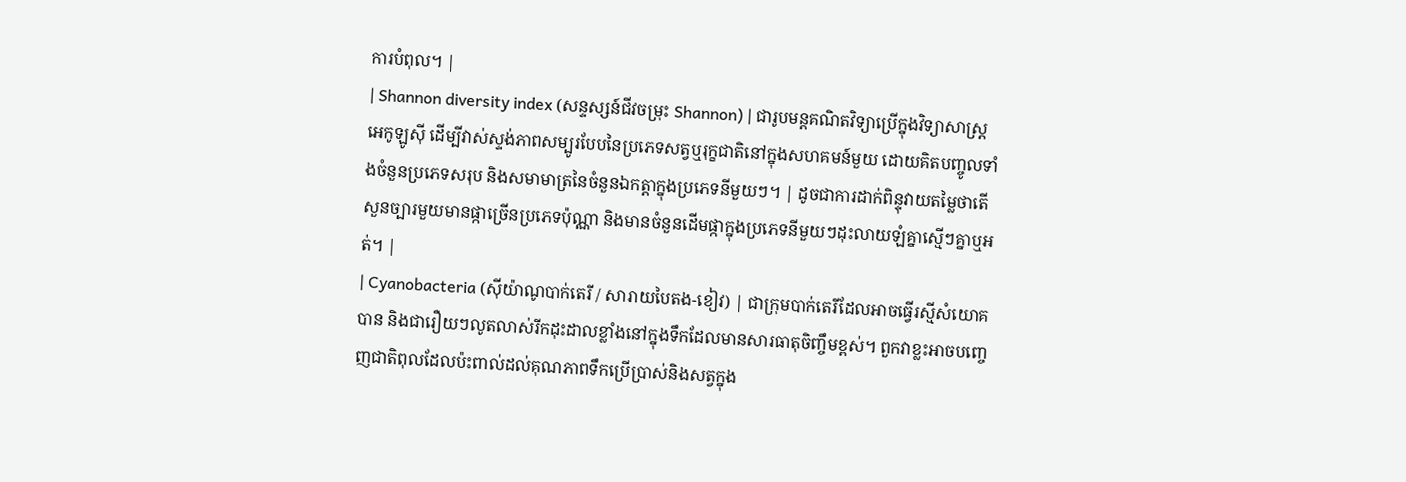ការបំពុល។ |
| Shannon diversity index (សន្ទស្សន៍ជីវចម្រុះ Shannon) | ជារូបមន្តគណិតវិទ្យាប្រើក្នុងវិទ្យាសាស្ត្រអេកូឡូស៊ី ដើម្បីវាស់ស្ទង់ភាពសម្បូរបែបនៃប្រភេទសត្វឬរុក្ខជាតិនៅក្នុងសហគមន៍មួយ ដោយគិតបញ្ចូលទាំងចំនួនប្រភេទសរុប និងសមាមាត្រនៃចំនួនឯកត្តាក្នុងប្រភេទនីមួយៗ។ | ដូចជាការដាក់ពិន្ទុវាយតម្លៃថាតើសួនច្បារមួយមានផ្កាច្រើនប្រភេទប៉ុណ្ណា និងមានចំនួនដើមផ្កាក្នុងប្រភេទនីមួយៗដុះលាយឡំគ្នាស្មើៗគ្នាឬអត់។ |
| Cyanobacteria (ស៊ីយ៉ាណូបាក់តេរី / សារាយបៃតង-ខៀវ) | ជាក្រុមបាក់តេរីដែលអាចធ្វើរស្មីសំយោគបាន និងជារឿយៗលូតលាស់រីកដុះដាលខ្លាំងនៅក្នុងទឹកដែលមានសារធាតុចិញ្ចឹមខ្ពស់។ ពួកវាខ្លះអាចបញ្ចេញជាតិពុលដែលប៉ះពាល់ដល់គុណភាពទឹកប្រើប្រាស់និងសត្វក្នុង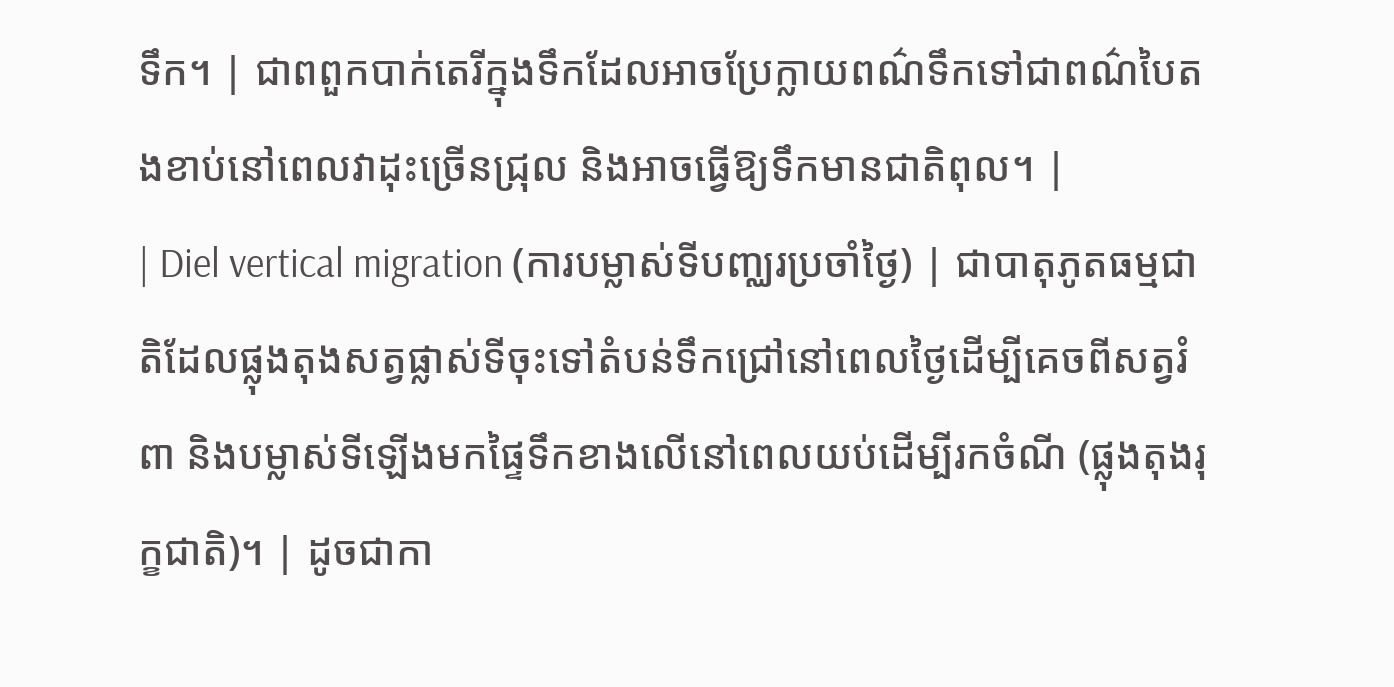ទឹក។ | ជាពពួកបាក់តេរីក្នុងទឹកដែលអាចប្រែក្លាយពណ៌ទឹកទៅជាពណ៌បៃតងខាប់នៅពេលវាដុះច្រើនជ្រុល និងអាចធ្វើឱ្យទឹកមានជាតិពុល។ |
| Diel vertical migration (ការបម្លាស់ទីបញ្ឈរប្រចាំថ្ងៃ) | ជាបាតុភូតធម្មជាតិដែលផ្លុងតុងសត្វផ្លាស់ទីចុះទៅតំបន់ទឹកជ្រៅនៅពេលថ្ងៃដើម្បីគេចពីសត្វរំពា និងបម្លាស់ទីឡើងមកផ្ទៃទឹកខាងលើនៅពេលយប់ដើម្បីរកចំណី (ផ្លុងតុងរុក្ខជាតិ)។ | ដូចជាកា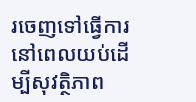រចេញទៅធ្វើការនៅពេលយប់ដើម្បីសុវត្ថិភាព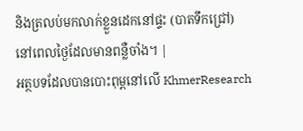និងត្រលប់មកលាក់ខ្លួនដេកនៅផ្ទះ (បាតទឹកជ្រៅ) នៅពេលថ្ងៃដែលមានពន្លឺចាំង។ |
អត្ថបទដែលបានបោះពុម្ពនៅលើ KhmerResearch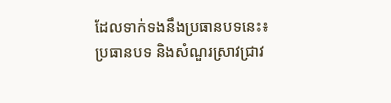ដែលទាក់ទងនឹងប្រធានបទនេះ៖
ប្រធានបទ និងសំណួរស្រាវជ្រាវ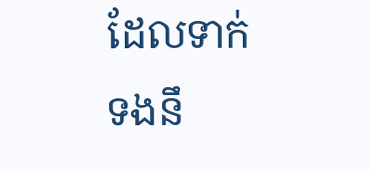ដែលទាក់ទងនឹ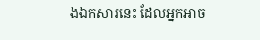ងឯកសារនេះ ដែលអ្នកអាច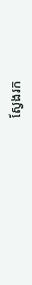ស្វែងរក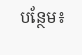បន្ថែម៖